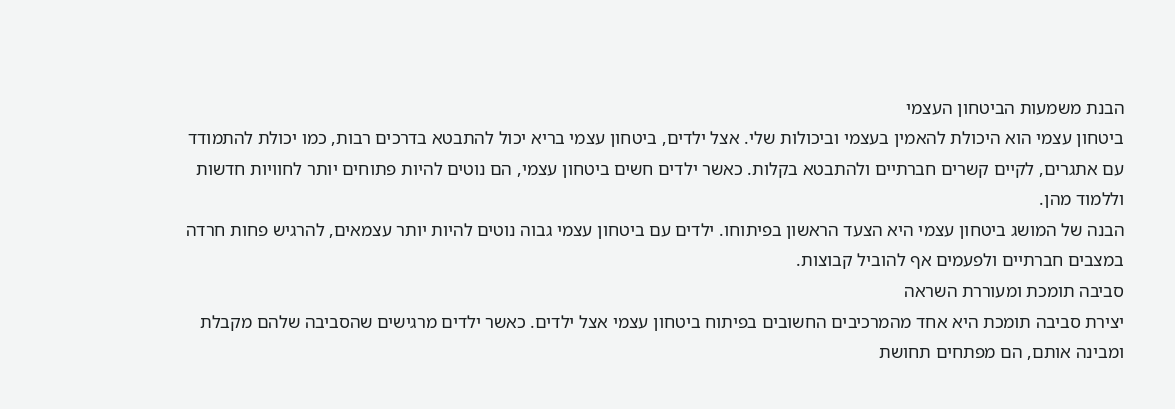הבנת משמעות הביטחון העצמי
ביטחון עצמי הוא היכולת להאמין בעצמי וביכולות שלי. אצל ילדים, ביטחון עצמי בריא יכול להתבטא בדרכים רבות, כמו יכולת להתמודד עם אתגרים, לקיים קשרים חברתיים ולהתבטא בקלות. כאשר ילדים חשים ביטחון עצמי, הם נוטים להיות פתוחים יותר לחוויות חדשות וללמוד מהן.
הבנה של המושג ביטחון עצמי היא הצעד הראשון בפיתוחו. ילדים עם ביטחון עצמי גבוה נוטים להיות יותר עצמאים, להרגיש פחות חרדה במצבים חברתיים ולפעמים אף להוביל קבוצות.
סביבה תומכת ומעוררת השראה
יצירת סביבה תומכת היא אחד מהמרכיבים החשובים בפיתוח ביטחון עצמי אצל ילדים. כאשר ילדים מרגישים שהסביבה שלהם מקבלת ומבינה אותם, הם מפתחים תחושת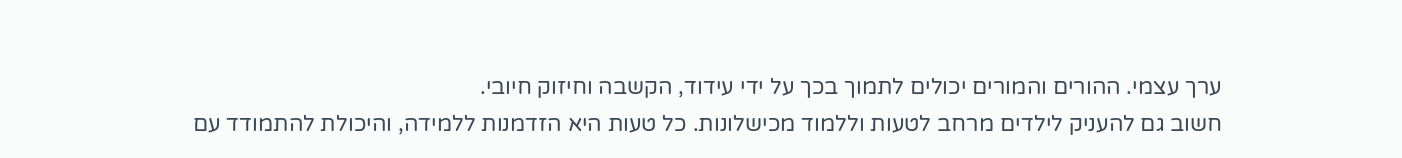ערך עצמי. ההורים והמורים יכולים לתמוך בכך על ידי עידוד, הקשבה וחיזוק חיובי.
חשוב גם להעניק לילדים מרחב לטעות וללמוד מכישלונות. כל טעות היא הזדמנות ללמידה, והיכולת להתמודד עם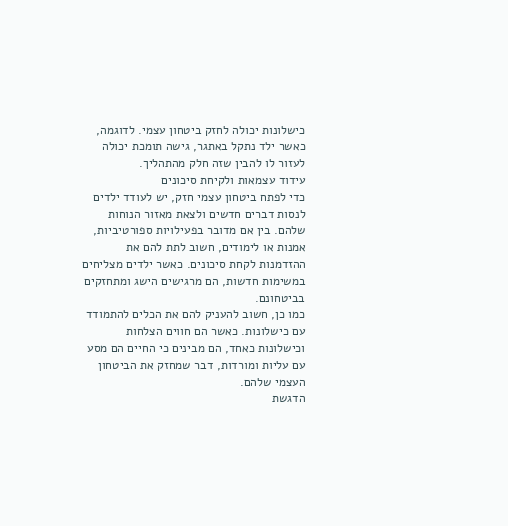כישלונות יכולה לחזק ביטחון עצמי. לדוגמה, כאשר ילד נתקל באתגר, גישה תומכת יכולה לעזור לו להבין שזה חלק מהתהליך.
עידוד עצמאות ולקיחת סיכונים
כדי לפתח ביטחון עצמי חזק, יש לעודד ילדים לנסות דברים חדשים ולצאת מאזור הנוחות שלהם. בין אם מדובר בפעילויות ספורטיביות, אמנות או לימודים, חשוב לתת להם את ההזדמנות לקחת סיכונים. כאשר ילדים מצליחים במשימות חדשות, הם מרגישים הישג ומתחזקים בביטחונם.
כמו כן, חשוב להעניק להם את הכלים להתמודד עם כישלונות. כאשר הם חווים הצלחות וכישלונות כאחד, הם מבינים כי החיים הם מסע עם עליות ומורדות, דבר שמחזק את הביטחון העצמי שלהם.
הדגשת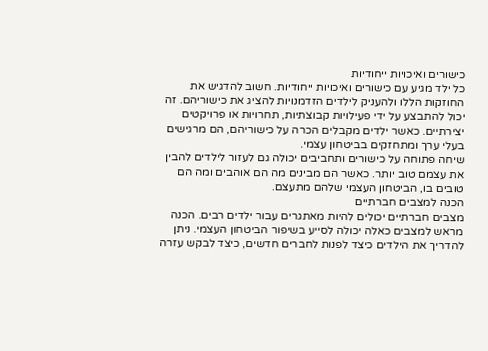כישורים ואיכויות ייחודיות
כל ילד מגיע עם כישורים ואיכויות ייחודיות. חשוב להדגיש את החוזקות הללו ולהעניק לילדים הזדמנויות להציג את כישוריהם. זה יכול להתבצע על ידי פעילויות קבוצתיות, תחרויות או פרויקטים יצירתיים. כאשר ילדים מקבלים הכרה על כישוריהם, הם מרגישים בעלי ערך ומתחזקים בביטחון עצמי.
שיחה פתוחה על כישורים ותחביבים יכולה גם לעזור לילדים להבין את עצמם טוב יותר. כאשר הם מבינים מה הם אוהבים ומה הם טובים בו, הביטחון העצמי שלהם מתעצם.
הכנה למצבים חברתיים
מצבים חברתיים יכולים להיות מאתגרים עבור ילדים רבים. הכנה מראש למצבים כאלה יכולה לסייע בשיפור הביטחון העצמי. ניתן להדריך את הילדים כיצד לפנות לחברים חדשים, כיצד לבקש עזרה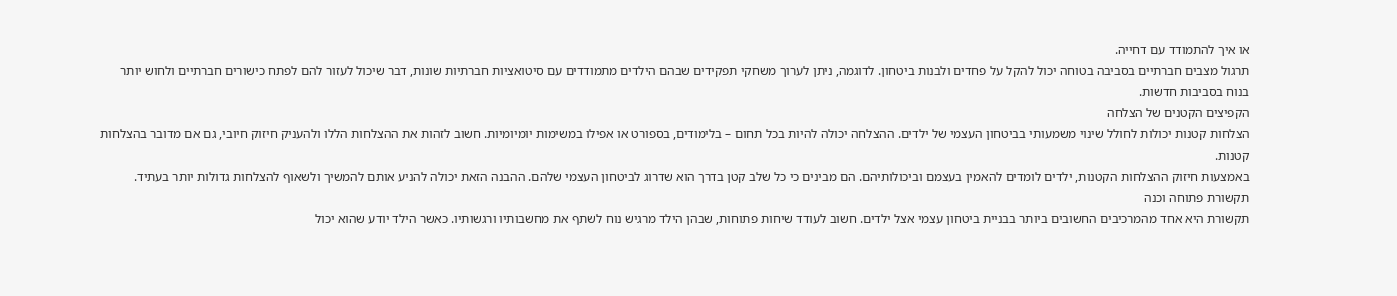או איך להתמודד עם דחייה.
תרגול מצבים חברתיים בסביבה בטוחה יכול להקל על פחדים ולבנות ביטחון. לדוגמה, ניתן לערוך משחקי תפקידים שבהם הילדים מתמודדים עם סיטואציות חברתיות שונות, דבר שיכול לעזור להם לפתח כישורים חברתיים ולחוש יותר בנוח בסביבות חדשות.
הקפיצים הקטנים של הצלחה
הצלחות קטנות יכולות לחולל שינוי משמעותי בביטחון העצמי של ילדים. ההצלחה יכולה להיות בכל תחום – בלימודים, בספורט או אפילו במשימות יומיומיות. חשוב לזהות את ההצלחות הללו ולהעניק חיזוק חיובי, גם אם מדובר בהצלחות קטנות.
באמצעות חיזוק ההצלחות הקטנות, ילדים לומדים להאמין בעצמם וביכולותיהם. הם מבינים כי כל שלב קטן בדרך הוא שדרוג לביטחון העצמי שלהם. ההבנה הזאת יכולה להניע אותם להמשיך ולשאוף להצלחות גדולות יותר בעתיד.
תקשורת פתוחה וכנה
תקשורת היא אחד מהמרכיבים החשובים ביותר בבניית ביטחון עצמי אצל ילדים. חשוב לעודד שיחות פתוחות, שבהן הילד מרגיש נוח לשתף את מחשבותיו ורגשותיו. כאשר הילד יודע שהוא יכול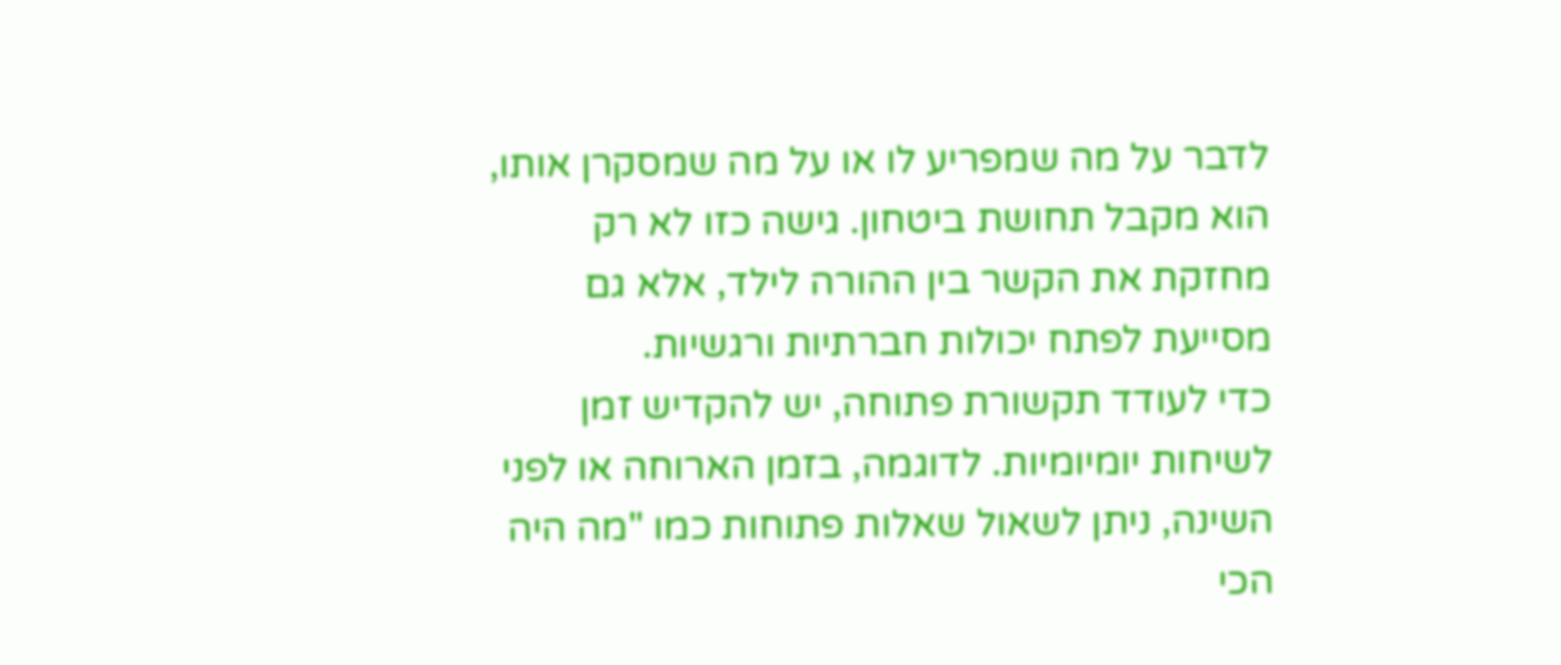לדבר על מה שמפריע לו או על מה שמסקרן אותו, הוא מקבל תחושת ביטחון. גישה כזו לא רק מחזקת את הקשר בין ההורה לילד, אלא גם מסייעת לפתח יכולות חברתיות ורגשיות.
כדי לעודד תקשורת פתוחה, יש להקדיש זמן לשיחות יומיומיות. לדוגמה, בזמן הארוחה או לפני השינה, ניתן לשאול שאלות פתוחות כמו "מה היה הכי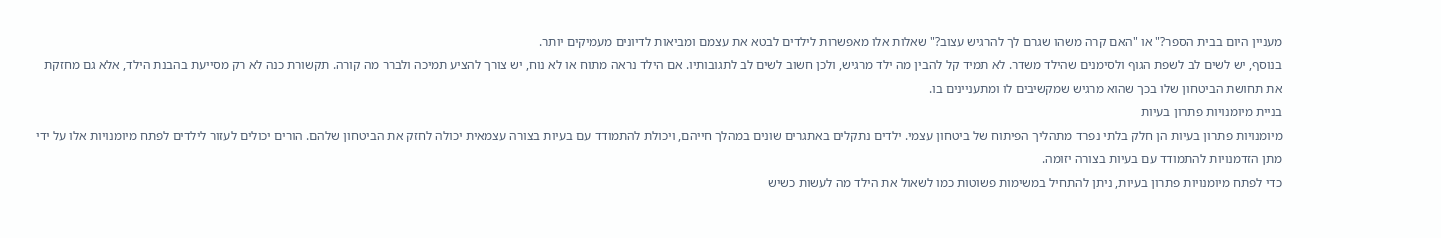מעניין היום בבית הספר?" או "האם קרה משהו שגרם לך להרגיש עצוב?" שאלות אלו מאפשרות לילדים לבטא את עצמם ומביאות לדיונים מעמיקים יותר.
בנוסף, יש לשים לב לשפת הגוף ולסימנים שהילד משדר. לא תמיד קל להבין מה ילד מרגיש, ולכן חשוב לשים לב לתגובותיו. אם הילד נראה מתוח או לא נוח, יש צורך להציע תמיכה ולברר מה קורה. תקשורת כנה לא רק מסייעת בהבנת הילד, אלא גם מחזקת את תחושת הביטחון שלו בכך שהוא מרגיש שמקשיבים לו ומתעניינים בו.
בניית מיומנויות פתרון בעיות
מיומנויות פתרון בעיות הן חלק בלתי נפרד מתהליך הפיתוח של ביטחון עצמי. ילדים נתקלים באתגרים שונים במהלך חייהם, ויכולת להתמודד עם בעיות בצורה עצמאית יכולה לחזק את הביטחון שלהם. הורים יכולים לעזור לילדים לפתח מיומנויות אלו על ידי מתן הזדמנויות להתמודד עם בעיות בצורה יזומה.
כדי לפתח מיומנויות פתרון בעיות, ניתן להתחיל במשימות פשוטות כמו לשאול את הילד מה לעשות כשיש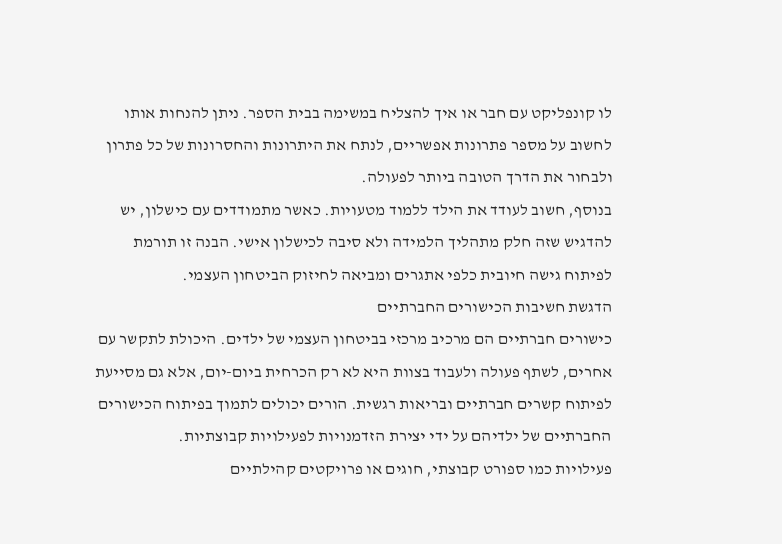לו קונפליקט עם חבר או איך להצליח במשימה בבית הספר. ניתן להנחות אותו לחשוב על מספר פתרונות אפשריים, לנתח את היתרונות והחסרונות של כל פתרון ולבחור את הדרך הטובה ביותר לפעולה.
בנוסף, חשוב לעודד את הילד ללמוד מטעויות. כאשר מתמודדים עם כישלון, יש להדגיש שזה חלק מתהליך הלמידה ולא סיבה לכישלון אישי. הבנה זו תורמת לפיתוח גישה חיובית כלפי אתגרים ומביאה לחיזוק הביטחון העצמי.
הדגשת חשיבות הכישורים החברתיים
כישורים חברתיים הם מרכיב מרכזי בביטחון העצמי של ילדים. היכולת לתקשר עם אחרים, לשתף פעולה ולעבוד בצוות היא לא רק הכרחית ביום-יום, אלא גם מסייעת לפיתוח קשרים חברתיים ובריאות רגשית. הורים יכולים לתמוך בפיתוח הכישורים החברתיים של ילדיהם על ידי יצירת הזדמנויות לפעילויות קבוצתיות.
פעילויות כמו ספורט קבוצתי, חוגים או פרויקטים קהילתיים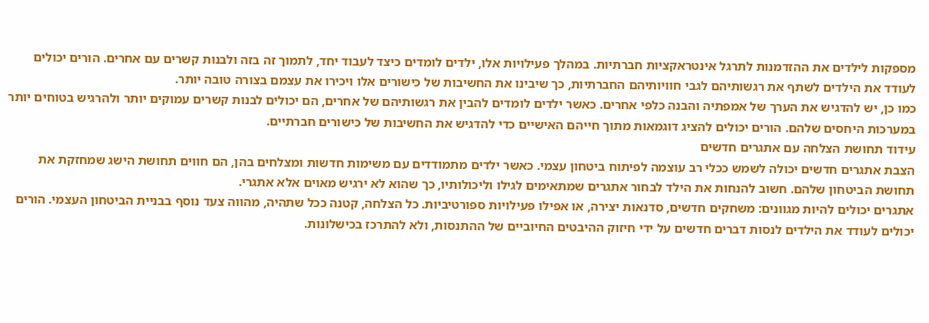מספקות לילדים את ההזדמנות לתרגל אינטראקציות חברתיות. במהלך פעילויות אלו, ילדים לומדים כיצד לעבוד יחד, לתמוך זה בזה ולבנות קשרים עם אחרים. הורים יכולים לעודד את הילדים לשתף את רגשותיהם לגבי חוויותיהם החברתיות, כך שיבינו את החשיבות של כישורים אלו ויכירו את עצמם בצורה טובה יותר.
כמו כן, יש להדגיש את הערך של אמפתיה והבנה כלפי אחרים. כאשר ילדים לומדים להבין את רגשותיהם של אחרים, הם יכולים לבנות קשרים עמוקים יותר ולהרגיש בטוחים יותר במערכות היחסים שלהם. הורים יכולים להציג דוגמאות מתוך חייהם האישיים כדי להדגיש את החשיבות של כישורים חברתיים.
עידוד תחושת הצלחה עם אתגרים חדשים
הצבת אתגרים חדשים יכולה לשמש ככלי רב עוצמה לפיתוח ביטחון עצמי. כאשר ילדים מתמודדים עם משימות חדשות ומצלחים בהן, הם חווים תחושת הישג שמחזקת את תחושת הביטחון שלהם. חשוב להנחות את הילד לבחור אתגרים שמתאימים לגילו וליכולותיו, כך שהוא לא ירגיש מאוים אלא אתגרי.
אתגרים יכולים להיות מגוונים: משחקים חדשים, סדנאות יצירה, או אפילו פעילויות ספורטיביות. כל הצלחה, קטנה ככל שתהיה, מהווה צעד נוסף בבניית הביטחון העצמי. הורים יכולים לעודד את הילדים לנסות דברים חדשים על ידי חיזוק ההיבטים החיוביים של ההתנסות, ולא להתרכז בכישלונות.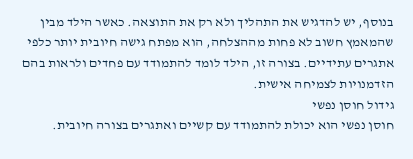בנוסף, יש להדגיש את התהליך ולא רק את התוצאה. כאשר הילד מבין שהמאמץ חשוב לא פחות מההצלחה, הוא מפתח גישה חיובית יותר כלפי אתגרים עתידיים. בצורה זו, הילד לומד להתמודד עם פחדים ולראות בהם הזדמנויות לצמיחה אישית.
גידול חוסן נפשי
חוסן נפשי הוא יכולת להתמודד עם קשיים ואתגרים בצורה חיובית.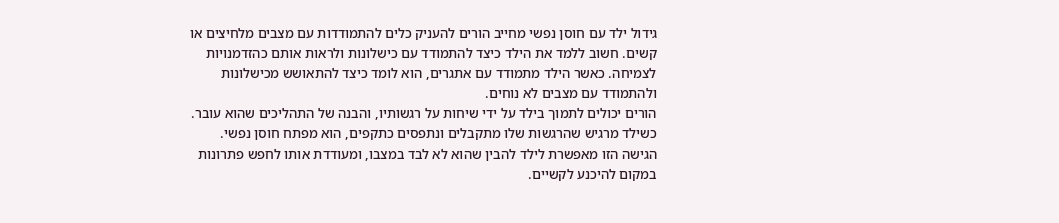גידול ילד עם חוסן נפשי מחייב הורים להעניק כלים להתמודדות עם מצבים מלחיצים או קשים. חשוב ללמד את הילד כיצד להתמודד עם כישלונות ולראות אותם כהזדמנויות לצמיחה. כאשר הילד מתמודד עם אתגרים, הוא לומד כיצד להתאושש מכישלונות ולהתמודד עם מצבים לא נוחים.
הורים יכולים לתמוך בילד על ידי שיחות על רגשותיו, והבנה של התהליכים שהוא עובר. כשילד מרגיש שהרגשות שלו מתקבלים ונתפסים כתקפים, הוא מפתח חוסן נפשי. הגישה הזו מאפשרת לילד להבין שהוא לא לבד במצבו, ומעודדת אותו לחפש פתרונות במקום להיכנע לקשיים.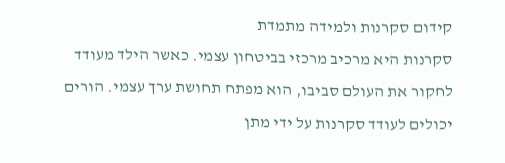קידום סקרנות ולמידה מתמדת
סקרנות היא מרכיב מרכזי בביטחון עצמי. כאשר הילד מעודד לחקור את העולם סביבו, הוא מפתח תחושת ערך עצמי. הורים יכולים לעודד סקרנות על ידי מתן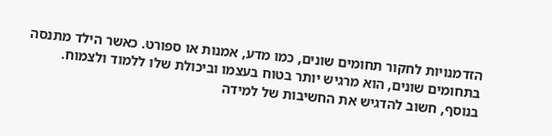הזדמנויות לחקור תחומים שונים, כמו מדע, אמנות או ספורט. כאשר הילד מתנסה בתחומים שונים, הוא מרגיש יותר בטוח בעצמו וביכולת שלו ללמוד ולצמוח.
בנוסף, חשוב להדגיש את החשיבות של למידה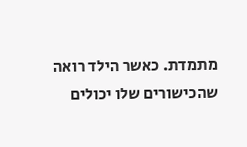מתמדת. כאשר הילד רואה שהכישורים שלו יכולים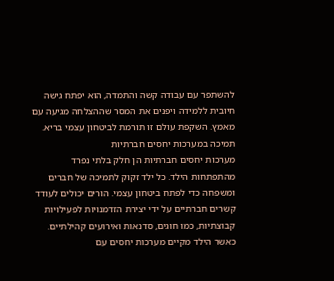להשתפר עם עבודה קשה והתמדה, הוא יפתח גישה חיובית ללמידה ויפנים את המסר שההצלחה מגיעה עם מאמץ. השקפת עולם זו תורמת לביטחון עצמי בריא.
תמיכה במערכות יחסים חברתיות
מערכות יחסים חברתיות הן חלק בלתי נפרד מהתפתחות הילד. כל ילד זקוק לתמיכה של חברים ומשפחה כדי לפתח ביטחון עצמי. הורים יכולים לעודד קשרים חברתיים על ידי יצירת הזדמנויות לפעילויות קבוצתיות, כמו חוגים, סדנאות ואירועים קהילתיים. כאשר הילד מקיים מערכות יחסים עם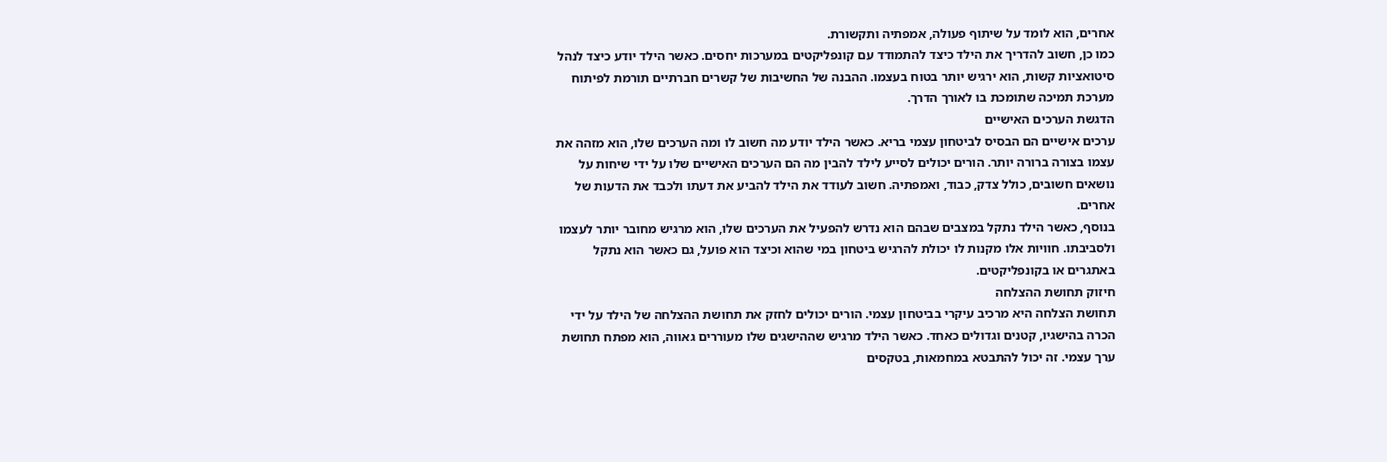אחרים, הוא לומד על שיתוף פעולה, אמפתיה ותקשורת.
כמו כן, חשוב להדריך את הילד כיצד להתמודד עם קונפליקטים במערכות יחסים. כאשר הילד יודע כיצד לנהל סיטואציות קשות, הוא ירגיש יותר בטוח בעצמו. ההבנה של החשיבות של קשרים חברתיים תורמת לפיתוח מערכת תמיכה שתומכת בו לאורך הדרך.
הדגשת הערכים האישיים
ערכים אישיים הם הבסיס לביטחון עצמי בריא. כאשר הילד יודע מה חשוב לו ומה הערכים שלו, הוא מזהה את עצמו בצורה ברורה יותר. הורים יכולים לסייע לילד להבין מה הם הערכים האישיים שלו על ידי שיחות על נושאים חשובים, כולל צדק, כבוד, ואמפתיה. חשוב לעודד את הילד להביע את דעתו ולכבד את הדעות של אחרים.
בנוסף, כאשר הילד נתקל במצבים שבהם הוא נדרש להפעיל את הערכים שלו, הוא מרגיש מחובר יותר לעצמו ולסביבתו. חוויות אלו מקנות לו יכולת להרגיש ביטחון במי שהוא וכיצד הוא פועל, גם כאשר הוא נתקל באתגרים או בקונפליקטים.
חיזוק תחושת ההצלחה
תחושת הצלחה היא מרכיב עיקרי בביטחון עצמי. הורים יכולים לחזק את תחושת ההצלחה של הילד על ידי הכרה בהישגיו, קטנים וגדולים כאחד. כאשר הילד מרגיש שההישגים שלו מעוררים גאווה, הוא מפתח תחושת ערך עצמי. זה יכול להתבטא במחמאות, בטקסים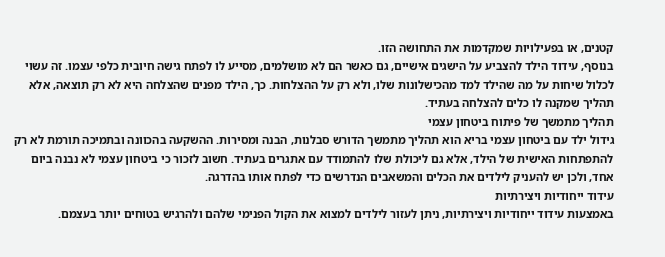קטנים, או בפעילויות שמקדמות את התחושה הזו.
בנוסף, עידוד הילד להצביע על הישגים אישיים, גם כאשר הם לא מושלמים, מסייע לו לפתח גישה חיובית כלפי עצמו. זה עשוי לכלול שיחות על מה שהילד למד מהכישלונות שלו, ולא רק על ההצלחות. כך, הילד מפנים שהצלחה היא לא רק תוצאה, אלא תהליך שמקנה לו כלים להצלחה בעתיד.
תהליך מתמשך של פיתוח ביטחון עצמי
גידול ילד עם ביטחון עצמי בריא הוא תהליך מתמשך הדורש סבלנות, הבנה ומסירות. ההשקעה בהכוונה ובתמיכה תורמת לא רק להתפתחות האישית של הילד, אלא גם ליכולת שלו להתמודד עם אתגרים בעתיד. חשוב לזכור כי ביטחון עצמי לא נבנה ביום אחד, ולכן יש להעניק לילדים את הכלים והמשאבים הנדרשים כדי לפתח אותו בהדרגה.
עידוד ייחודיות ויצירתיות
באמצעות עידוד ייחודיות ויצירתיות, ניתן לעזור לילדים למצוא את הקול הפנימי שלהם ולהרגיש בטוחים יותר בעצמם.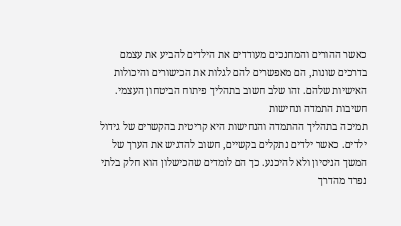כאשר ההורים והמחנכים מעודדים את הילדים להביע את עצמם בדרכים שונות, הם מאפשרים להם לגלות את הכישורים והיכולות האישיות שלהם. זהו שלב חשוב בתהליך פיתוח הביטחון העצמי.
חשיבות התמדה ונחישות
תמיכה בתהליך ההתמדה והנחישות היא קריטית בהקשרים של גידול ילדים. כאשר ילדים נתקלים בקשיים, חשוב להדגיש את הערך של המשך הניסיון ולא להיכנע. כך הם לומדים שהכישלון הוא חלק בלתי נפרד מהדרך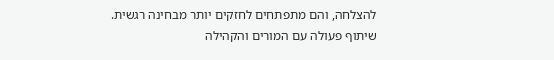להצלחה, והם מתפתחים לחזקים יותר מבחינה רגשית.
שיתוף פעולה עם המורים והקהילה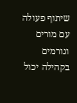שיתוף פעולה עם מורים וגורמים בקהילה יכול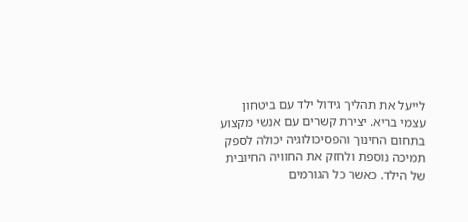לייעל את תהליך גידול ילד עם ביטחון עצמי בריא. יצירת קשרים עם אנשי מקצוע בתחום החינוך והפסיכולוגיה יכולה לספק תמיכה נוספת ולחזק את החוויה החיובית של הילד. כאשר כל הגורמים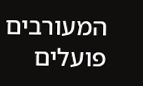המעורבים פועלים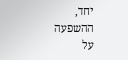יחד, ההשפעה על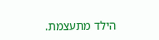הילד מתעצמת.